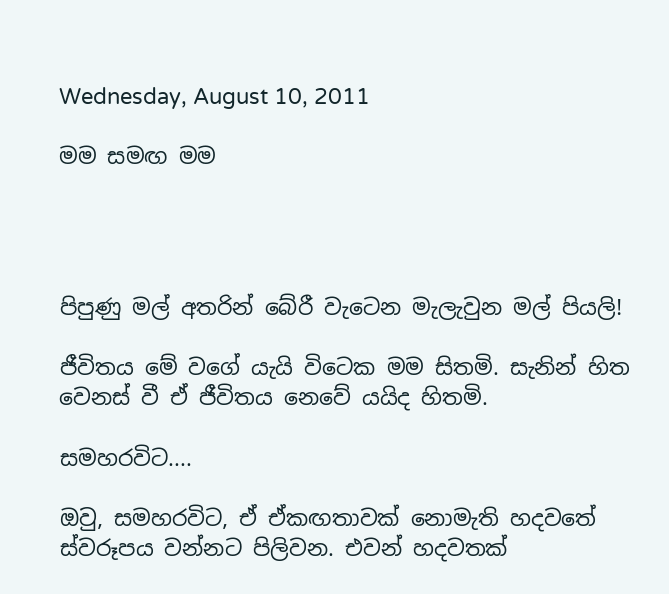Wednesday, August 10, 2011

මම සමඟ මම




පිපුණු මල් අතරින් බේරී වැටෙන මැලැවුන මල් පියලි!

ජීවිතය මේ වගේ යැයි විටෙක මම සිතමි. සැනින් හිත වෙනස් වී ඒ ජීවිතය නෙවේ යයිද හිතමි.

සමහරවිට....

ඔවු, සමහරවිට, ඒ ඒකඟතාවක් නොමැති හදවතේ ස්වරූපය වන්නට පිලිවන. එවන් හදවතක්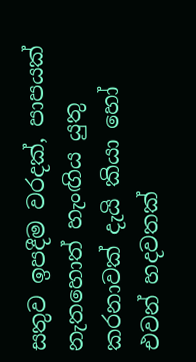සතුව ඉපදීම වරදක්, පාපයක් නැතහොත් හැංඟිය යුතු කරනාවක් දැයි කියා හෝ එවන් හදවතක්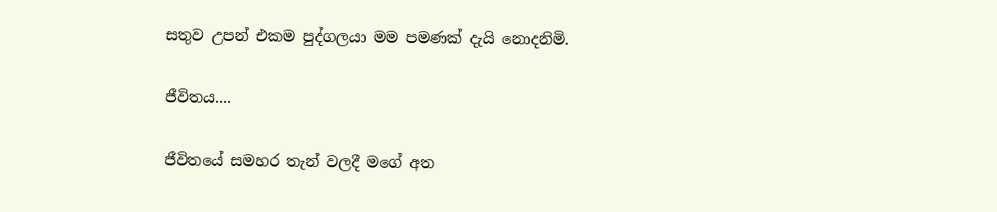සතුව උපන් එකම පුද්ගලයා මම පමණක් දැයි නොදනිමි.

ජීවිතය....

ජීවිතයේ සමහර තැන් වලදී මගේ අත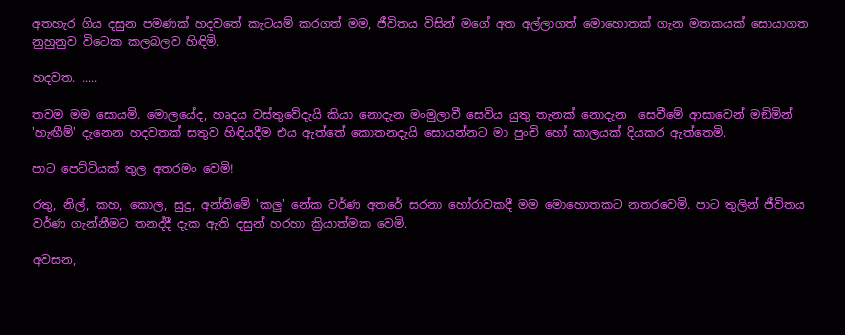අතහැර ගිය දසුන පමණක් හදවතේ කැටයම් කරගත් මම, ජීවිතය විසින් මගේ අත අල්ලාගත් මොහොතක් ගැන මතකයක් සොයාගත නුහුනුව විටෙක කලබලව හිඳිමි.

හදවත. .....

තවම මම සොයමි. මොලයේද, හෘදය වස්තුවේදැයි කියා නොදැන මංමුලාවී සෙවිය යුතු තැනක් නොදැන  සෙවීමේ ආසාවෙන් මඞිමින් 'හැඟීම්' දැනෙන හදවතක් සතුව හිඳියදීම එය ඇත්තේ කොතනදැයි සොයන්නට මා පුංචි හෝ කාලයක් දියකර ඇත්තෙමි.

පාට පෙට්ටියක් තුල අතරමං වෙමි!

රතු, නිල්, කහ, කොල, සුදු, අන්තිමේ 'කලු' නේක වර්ණ අතරේ සරනා හෝරාවකදී මම මොහොතකට නතරවෙමි. පාට තුලින් ජීවිතය වර්ණ ගැන්නීමට තනද්දී දැක ඇති දසුන් හරහා ක්‍රියාත්මක වෙමි.

අවසන,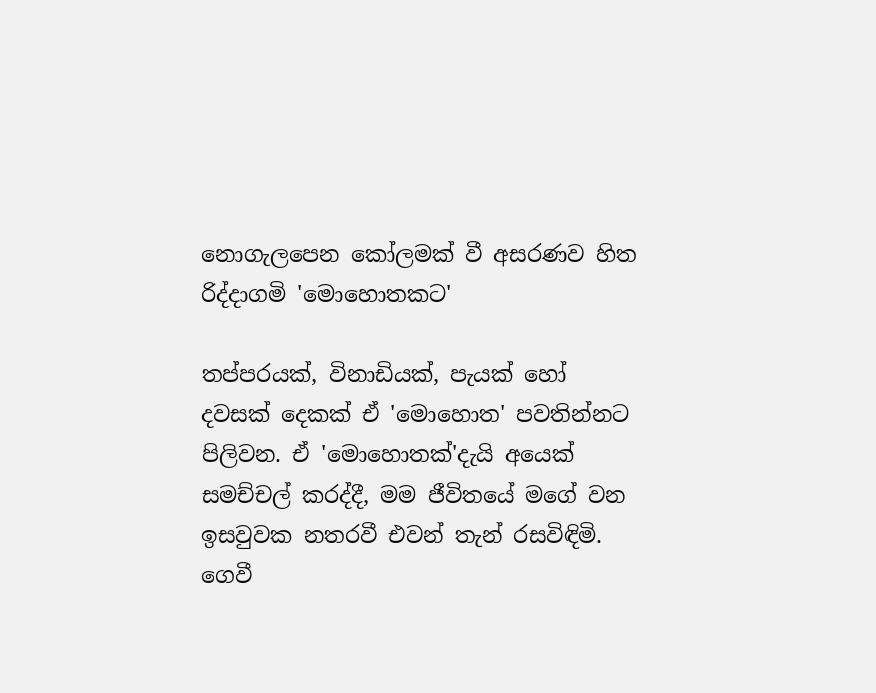නොගැලපෙන කෝලමක් වී අසරණව හිත රිද්දාගමි 'මොහොතකට'

තප්පරයක්, විනාඩියක්, පැයක් හෝ දවසක් දෙකක් ඒ 'මොහොත' පවතින්නට පිලිවන. ඒ 'මොහොතක්'දැයි අයෙක් සමච්චල් කරද්දී, මම ජීවිතයේ මගේ වන ඉසවුවක නතරවී එවන් තැන් රසවිඳිමි. ගෙවී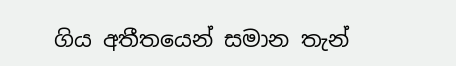ගිය අතීතයෙන් සමාන තැන්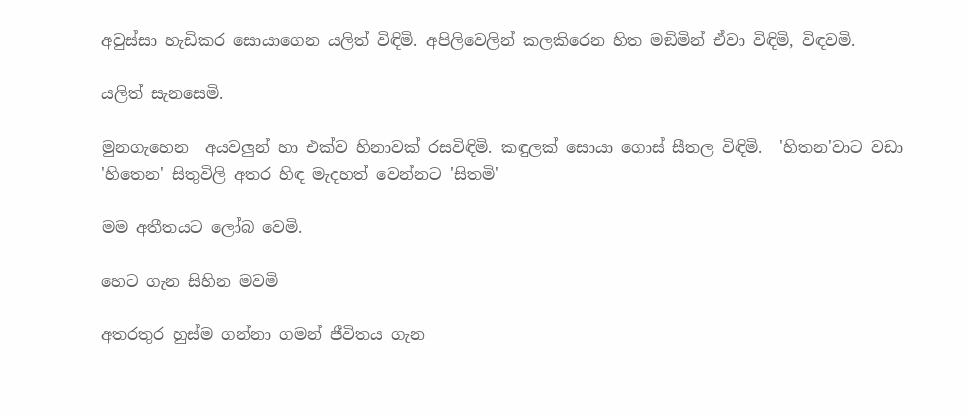අවුස්සා හැඩිකර සොයාගෙන යලිත් විඳිමි. අපිලිවෙලින් කලකිරෙන හිත මඞිමින් ඒවා විඳිමි, විඳවමි.

යලිත් සැනසෙමි.

මුනගැහෙන  අයවලුන් හා එක්ව හිනාවක් රසවිඳිමි. කඳුලක් සොයා ගොස් සීතල විඳිමි.  'හිතන'වාට වඩා 'හිතෙන' සිතුවිලි අතර හිඳ මැදහත් වෙන්නට 'සිතමි'

මම අතීතයට ලෝබ වෙමි.

හෙට ගැන සිහින මවමි

අතරතුර හුස්ම ගන්නා ගමන් ජීවිතය ගැන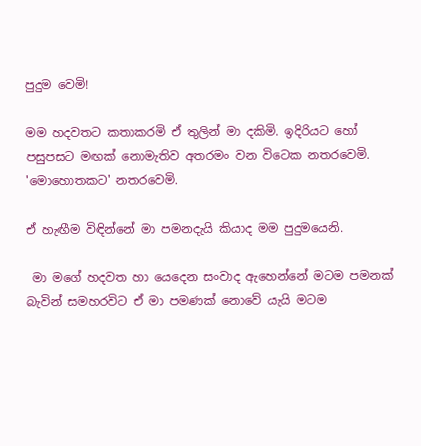පුදුම වෙමි!

මම හදවතට කතාකරමි ඒ තුලින් මා දකිමි. ඉදිරියට හෝ පසුපසට මඟක් නොමැතිව අතරමං වන විටෙක නතරවෙමි. 'මොහොතකට' නතරවෙමි.

ඒ හැඟීම විඳින්නේ මා පමනදැයි කියාද මම පුදුමයෙනි.

 මා මගේ හදවත හා යෙදෙන සංවාද ඇහෙන්නේ මටම පමනක් බැවින් සමහරවිට ඒ මා පමණක් නොවේ යැයි මටම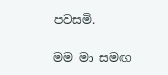පවසමි.

මම මා සමඟ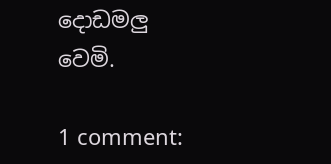දොඩමලු වෙමි.

1 comment: